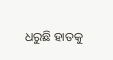ଧରୁଛି ହାତକୁ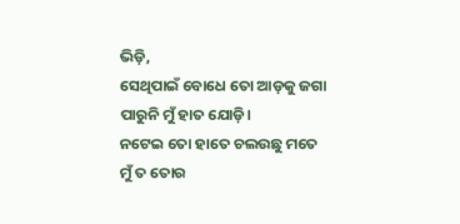ଭିଡ଼ି,
ସେଥିପାଇଁ ବୋଧେ ତୋ ଆଡ଼କୁ ଜଗା
ପାରୁନି ମୁଁ ହାତ ଯୋଡ଼ି।
ନଟେଇ ତୋ ହାତେ ଚଲଉଛୁ ମତେ
ମୁଁ ତ ତୋର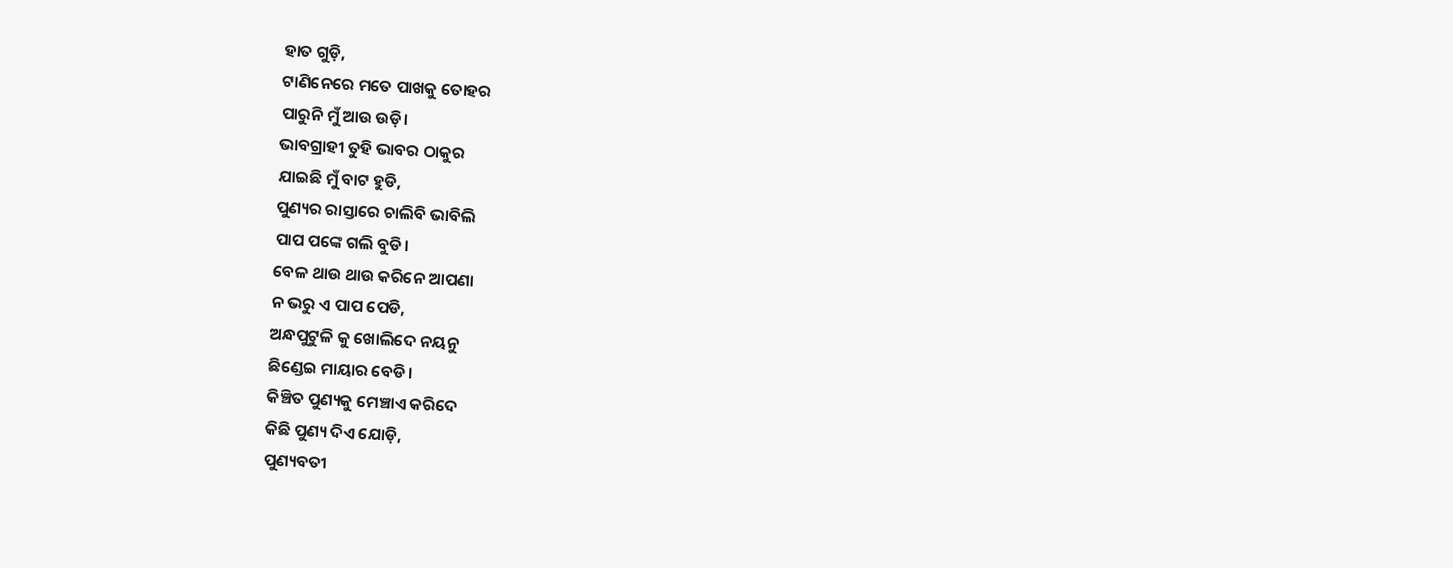ହାତ ଗୁଡ଼ି,
ଟାଣିନେରେ ମତେ ପାଖକୁ ତୋହର
ପାରୁନି ମୁଁ ଆଉ ଉଡ଼ି।
ଭାବଗ୍ରାହୀ ତୁହି ଭାବର ଠାକୁର
ଯାଇଛି ମୁଁ ବାଟ ହୁଡି,
ପୁଣ୍ୟର ରାସ୍ତାରେ ଚାଲିବି ଭାବିଲି
ପାପ ପଙ୍କେ ଗଲି ବୁଡି।
ବେଳ ଥାଉ ଥାଉ କରିନେ ଆପଣା
ନ ଭରୁ ଏ ପାପ ପେଡି,
ଅନ୍ଧପୁଟୁଳି କୁ ଖୋଲିଦେ ନୟନୁ
ଛିଣ୍ଡେଇ ମାୟାର ବେଡି।
କିଞ୍ଚିତ ପୁଣ୍ୟକୁ ମେଞ୍ଚାଏ କରିଦେ
କିଛି ପୁଣ୍ୟ ଦିଏ ଯୋଡ଼ି,
ପୁଣ୍ୟବତୀ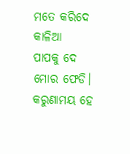ମତେ କରିଦେ କାଳିଆ
ପାପକୁ ଦେ ମୋର ଫେଡି।
କରୁଣାମୟ ହେ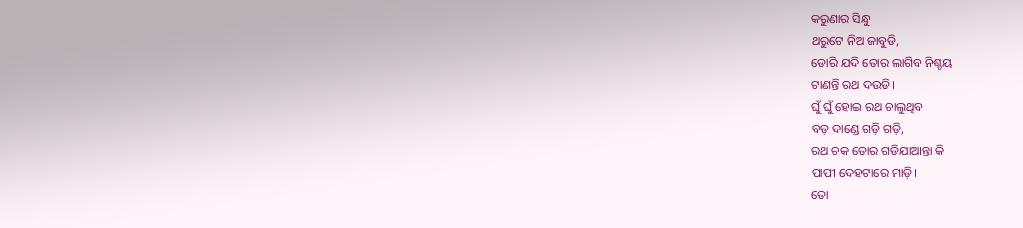କରୁଣାର ସିନ୍ଧୁ
ଥରୁଟେ ନିଅ ଜାବୁଡି,
ଡୋରି ଯଦି ତୋର ଲାଗିବ ନିଶ୍ଚୟ
ଟାଣନ୍ତି ରଥ ଦଉଡି।
ଘୁଁ ଘୁଁ ହୋଇ ରଥ ଚାଲୁଥିବ
ବଡ଼ ଦାଣ୍ଡେ ଗଡ଼ି ଗଡ଼ି,
ରଥ ଚକ ତୋର ଗଡିଯାଆନ୍ତା କି
ପାପୀ ଦେହଟାରେ ମାଡ଼ି।
ତୋ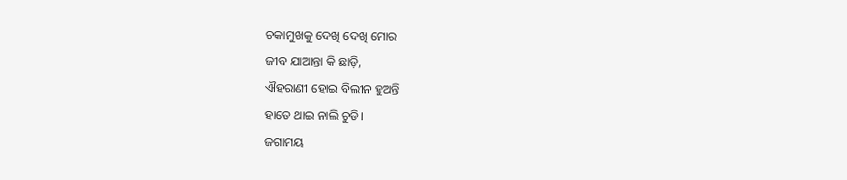ଚକାମୁଖକୁ ଦେଖି ଦେଖି ମୋର
ଜୀବ ଯାଆନ୍ତା କି ଛାଡ଼ି,
ଐହରାଣୀ ହୋଇ ବିଲୀନ ହୁଅନ୍ତି
ହାତେ ଥାଇ ନାଲି ଚୁଡି।
ଜଗାମୟ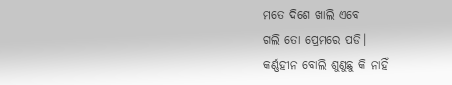ମତେ ଦିଶେ ଖାଲି ଏବେ
ଗଲି ତୋ ପ୍ରେମରେ ପଡି।
କର୍ଣ୍ଣହୀନ ବୋଲି ଶୁଣୁଛୁ କି ନାହିଁ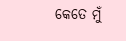କେତେ ମୁଁ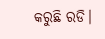କରୁଛି ରଡି।